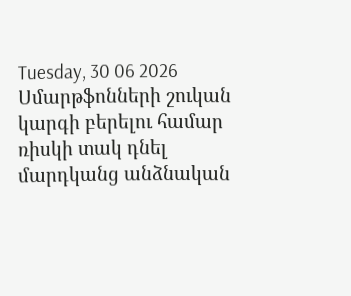Tuesday, 30 06 2026
Սմարթֆոնների շուկան կարգի բերելու համար ռիսկի տակ դնել մարդկանց անձնական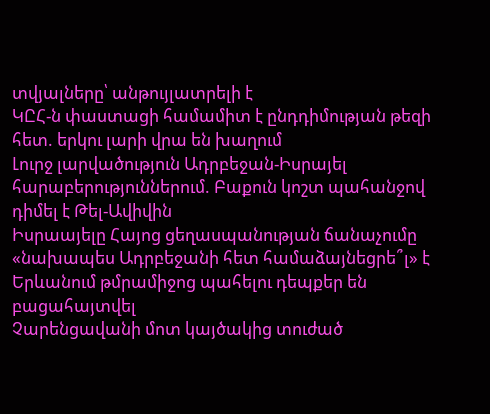տվյալները՝ անթույլատրելի է
ԿԸՀ-ն փաստացի համամիտ է ընդդիմության թեզի հետ. երկու լարի վրա են խաղում
Լուրջ լարվածություն Ադրբեջան-Իսրայել հարաբերություններում. Բաքուն կոշտ պահանջով դիմել է Թել-Ավիվին
Իսրաայելը Հայոց ցեղասպանության ճանաչումը «նախապես Ադրբեջանի հետ համաձայնեցրե՞լ» է
Երևանում թմրամիջոց պահելու դեպքեր են բացահայտվել
Չարենցավանի մոտ կայծակից տուժած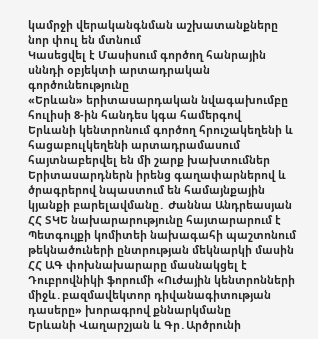կամրջի վերականգնման աշխատանքները նոր փուլ են մտնում
Կասեցվել է Մասիսում գործող հանրային սննդի օբյեկտի արտադրական գործունեությունը
«Երևան» երիտասարդական նվագախումբը հուլիսի 8-ին հանդես կգա համերգով
Երևանի կենտրոնում գործող հրուշակեղենի և հացաբուլկեղենի արտադրամասում հայտնաբերվել են մի շարք խախտումներ
Երիտասարդներն իրենց գաղափարներով և ծրագրերով նպաստում են համայնքային կյանքի բարելավմանը․ Ժաննա Անդրեասյան
ՀՀ ՏԿԵ նախարարությունը հայտարարում է Պետգույքի կոմիտեի նախագահի պաշտոնում թեկնածուների ընտրության մեկնարկի մասին
ՀՀ ԱԳ փոխնախարարը մասնակցել է Դուբրովնիկի ֆորումի «Ուժային կենտրոնների միջև․բազմավեկտոր դիվանագիտության դասերը» խորագրով քննարկմանը
Երևանի Վաղարշյան և Գր․Արծրունի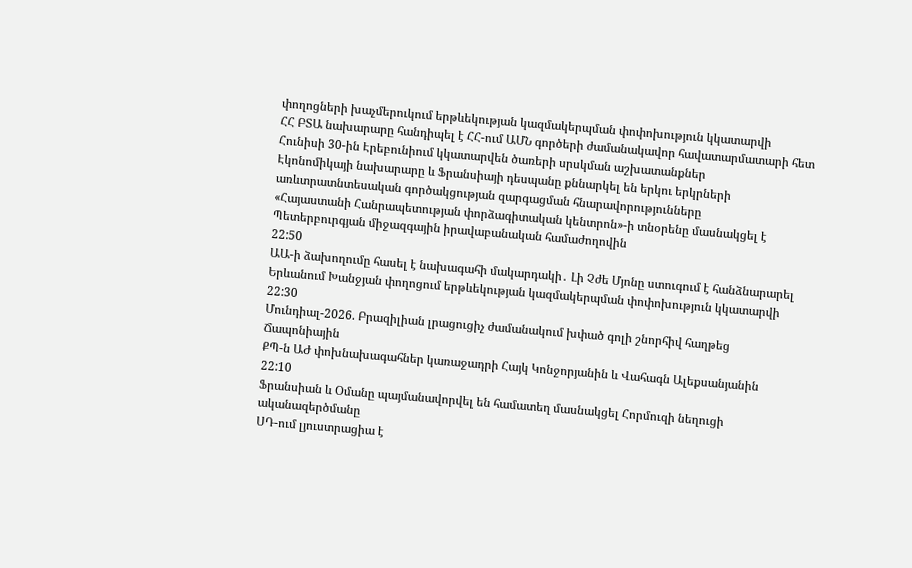փողոցների խաչմերուկում երթևեկության կազմակերպման փոփոխություն կկատարվի
ՀՀ ԲՏԱ նախարարը հանդիպել է ՀՀ-ում ԱՄՆ գործերի ժամանակավոր հավատարմատարի հետ
Հունիսի 30-ին Էրեբունիում կկատարվեն ծառերի սրսկման աշխատանքներ
Էկոնոմիկայի նախարարը և Ֆրանսիայի դեսպանը քննարկել են երկու երկրների առևտրատնտեսական գործակցության զարգացման հնարավորությունները
«Հայաստանի Հանրապետության փորձագիտական կենտրոն»-ի տնօրենը մասնակցել է Պետերբուրգյան միջազգային իրավաբանական համաժողովին
22:50
ԱԱ-ի ձախողումը հասել է նախագահի մակարդակի․ Լի Չժե Մյոնը ստուգում է հանձնարարել
Երևանում Խանջյան փողոցում երթևեկության կազմակերպման փոփոխություն կկատարվի
22:30
Մունդիալ-2026. Բրազիլիան լրացուցիչ ժամանակում խփած գոլի շնորհիվ հաղթեց Ճապոնիային
ՔՊ-ն ԱԺ փոխնախագահներ կառաջադրի Հայկ Կոնջորյանին և Վահագն Ալեքսանյանին
22:10
Ֆրանսիան և Օմանը պայմանավորվել են համատեղ մասնակցել Հորմուզի նեղուցի ականազերծմանը
ՍԴ-ում լյուստրացիա է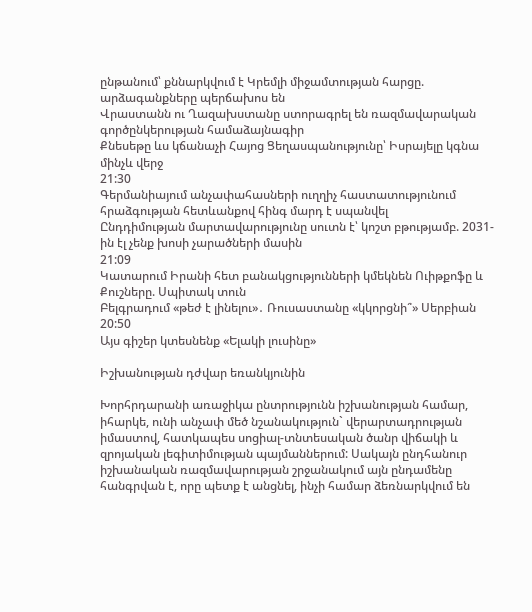ընթանում՝ քննարկվում է Կրեմլի միջամտության հարցը. արձագանքները պերճախոս են
Վրաստանն ու Ղազախստանը ստորագրել են ռազմավարական գործընկերության համաձայնագիր
Քնեսեթը ևս կճանաչի Հայոց Ցեղասպանությունը՝ Իսրայելը կգնա մինչև վերջ
21:30
Գերմանիայում անչափահասների ուղղիչ հաստատությունում հրաձգության հետևանքով հինգ մարդ է սպանվել
Ընդդիմության մարտավարությունը սուտն է՝ կոշտ բթությամբ. 2031-ին էլ չենք խոսի չարածների մասին
21:09
Կատարում Իրանի հետ բանակցությունների կմեկնեն Ուիթքոֆը և Քուշները. Սպիտակ տուն
Բելգրադում «թեժ է լինելու»․ Ռուսաստանը «կկորցնի՞» Սերբիան
20:50
Այս գիշեր կտեսնենք «Ելակի լուսինը»

Իշխանության դժվար եռանկյունին

Խորհրդարանի առաջիկա ընտրությունն իշխանության համար, իհարկե, ունի անչափ մեծ նշանակություն` վերարտադրության իմաստով, հատկապես սոցիալ-տնտեսական ծանր վիճակի և զրոյական լեգիտիմության պայմաններում: Սակայն ընդհանուր իշխանական ռազմավարության շրջանակում այն ընդամենը հանգրվան է, որը պետք է անցնել, ինչի համար ձեռնարկվում են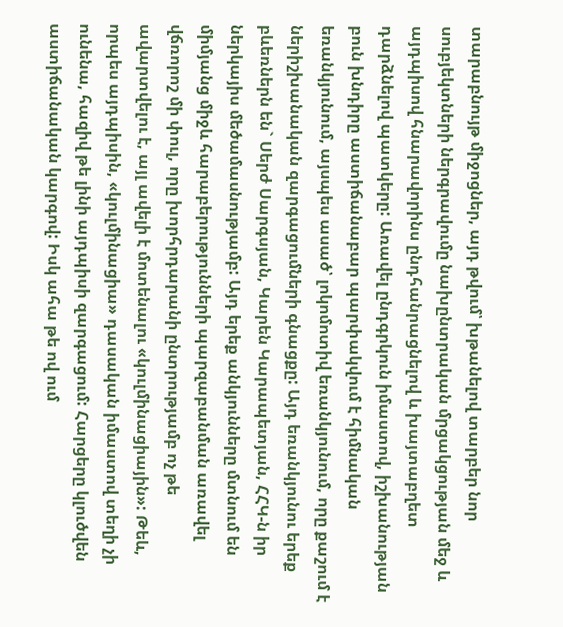տարաբնույթ միջոցներ, այդ թվում՝ խթանելով տարբեր նոր սուբյեկտների ներգրավումը նախընտրական մրցակցության մեջ և այդպիսով հնարավորինս ընդհանրացնելով և խայտաբղետ դարձնելով պատկերը: Առավել ընդգրկուն իմաստով, իշխանության բուն խնդիրը աստիճանաբար պարփակվում է հիմնական եռանկյունում, այսպես ասած՝ լոկոմոտիվ եռանկյունում, որը քաշում է ներիշխանական զարգացումների գնացքը: Այդ եռանկյունու երեք բևեռներն են` Սերժ Սարգսյան, Կարեն Կարապետյան, ՀՀԿ-ն իր ներկայիս մեծամասնությամբ: Այդ երեք անկյունները մտնում են միմյանց միջև հարաբերությունների պարզաբանման առավել վճռորոշ մի փուլ, որը խորհրդարանի ընտրությամբ ոչ թե ավարտվելու է, այլ ավելի է մոտենալու «կուլմինացիային»: Թեև, որպես այդպիսին, «կուլմինացիա» դասական իմաստով տեղի չի ունենա, հազիվ թե լինի այդպիսի զարգացում: Հարցերը կլուծվեն աստիճանական կարգով: Իսկ ահա թե ով ում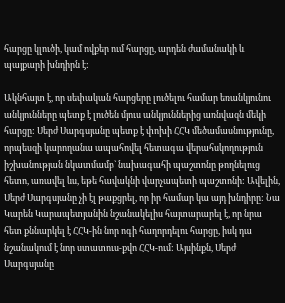հարցը կլուծի, կամ ովքեր ում հարցը, արդեն ժամանակի և պայքարի խնդիրն է:

Ակնհայտ է, որ սեփական հարցերը լուծելու համար եռանկյունու անկյունները պետք է լուծեն մյուս անկյուններից առնվազն մեկի հարցը: Սերժ Սարգսյանը պետք է փոխի ՀՀԿ մեծամասնությունը, որպեսզի կարողանա ապահովել հետագա վերահսկողություն իշխանության նկատմամբ` նախագահի պաշտոնը թողնելուց հետո, առավել ևս, եթե հավակնի վարչապետի պաշտոնի: Ավելին, Սերժ Սարգսյանը չի էլ թաքցրել, որ իր համար կա այդ խնդիրը: Նա Կարեն Կարապետյանին նշանակելիս հայտարարել է, որ նրա հետ քննարկել է ՀՀԿ-ին նոր ոգի հաղորդելու հարցը, իսկ դա նշանակում է նոր ստատուս-քվո ՀՀԿ-ում: Այսինքն, Սերժ Սարգսյանը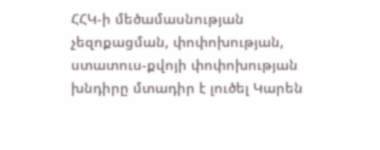ՀՀԿ-ի մեծամասնության չեզոքացման, փոփոխության, ստատուս-քվոյի փոփոխության խնդիրը մտադիր է լուծել Կարեն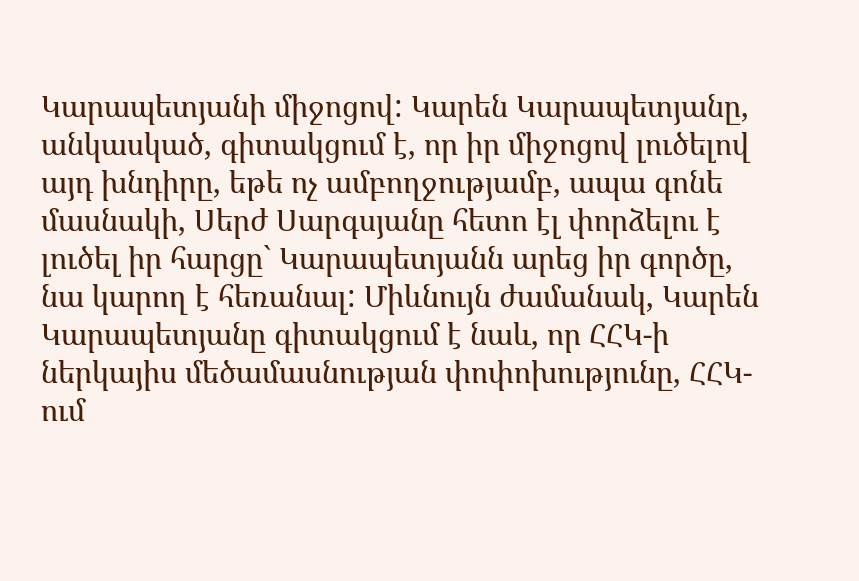Կարապետյանի միջոցով: Կարեն Կարապետյանը, անկասկած, գիտակցում է, որ իր միջոցով լուծելով այդ խնդիրը, եթե ոչ ամբողջությամբ, ապա գոնե մասնակի, Սերժ Սարգսյանը հետո էլ փորձելու է լուծել իր հարցը` Կարապետյանն արեց իր գործը, նա կարող է հեռանալ: Միևնույն ժամանակ, Կարեն Կարապետյանը գիտակցում է նաև, որ ՀՀԿ-ի ներկայիս մեծամասնության փոփոխությունը, ՀՀԿ-ում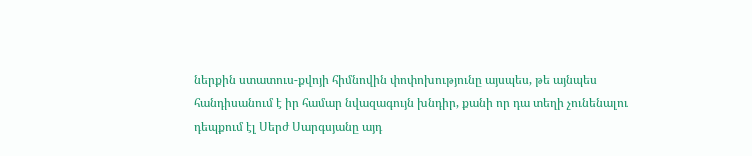ներքին ստատուս-քվոյի հիմնովին փոփոխությունը այսպես, թե այնպես հանդիսանում է իր համար նվազագույն խնդիր, քանի որ դա տեղի չունենալու դեպքում էլ Սերժ Սարգսյանը այդ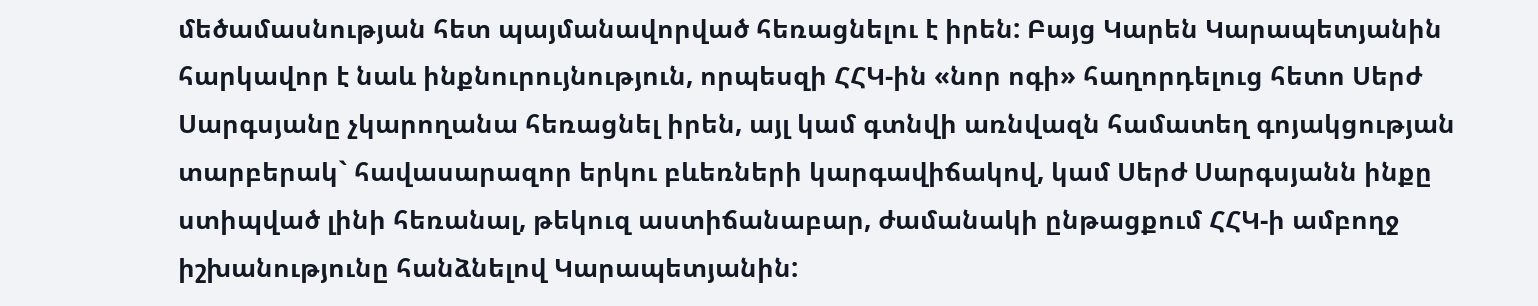մեծամասնության հետ պայմանավորված հեռացնելու է իրեն: Բայց Կարեն Կարապետյանին հարկավոր է նաև ինքնուրույնություն, որպեսզի ՀՀԿ-ին «նոր ոգի» հաղորդելուց հետո Սերժ Սարգսյանը չկարողանա հեռացնել իրեն, այլ կամ գտնվի առնվազն համատեղ գոյակցության տարբերակ` հավասարազոր երկու բևեռների կարգավիճակով, կամ Սերժ Սարգսյանն ինքը ստիպված լինի հեռանալ, թեկուզ աստիճանաբար, ժամանակի ընթացքում ՀՀԿ-ի ամբողջ իշխանությունը հանձնելով Կարապետյանին: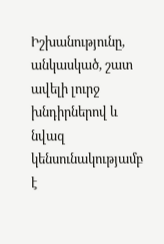Իշխանությունը, անկասկած, շատ ավելի լուրջ խնդիրներով և նվազ կենսունակությամբ է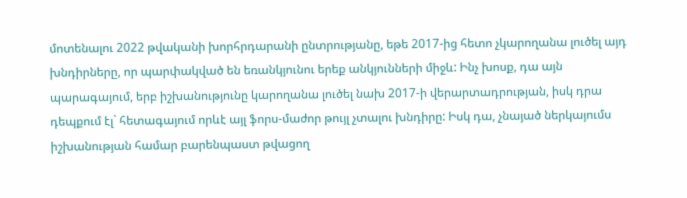մոտենալու 2022 թվականի խորհրդարանի ընտրությանը, եթե 2017-ից հետո չկարողանա լուծել այդ խնդիրները, որ պարփակված են եռանկյունու երեք անկյունների միջև: Ինչ խոսք, դա այն պարագայում, երբ իշխանությունը կարողանա լուծել նախ 2017-ի վերարտադրության, իսկ դրա դեպքում էլ` հետագայում որևէ այլ ֆորս-մաժոր թույլ չտալու խնդիրը: Իսկ դա, չնայած ներկայումս իշխանության համար բարենպաստ թվացող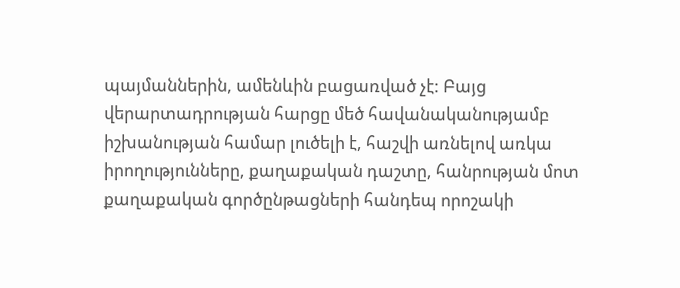պայմաններին, ամենևին բացառված չէ: Բայց վերարտադրության հարցը մեծ հավանականությամբ իշխանության համար լուծելի է, հաշվի առնելով առկա իրողությունները, քաղաքական դաշտը, հանրության մոտ քաղաքական գործընթացների հանդեպ որոշակի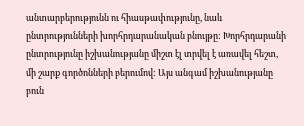անտարբերությունն ու հիասթափությունը, նաև ընտրությունների խորհրդարանական բնույթը: Խորհրդարանի ընտրությունը իշխանությանը միշտ էլ տրվել է առավել հեշտ, մի շարք գործոնների բերումով: Այս անգամ իշխանությանը բուն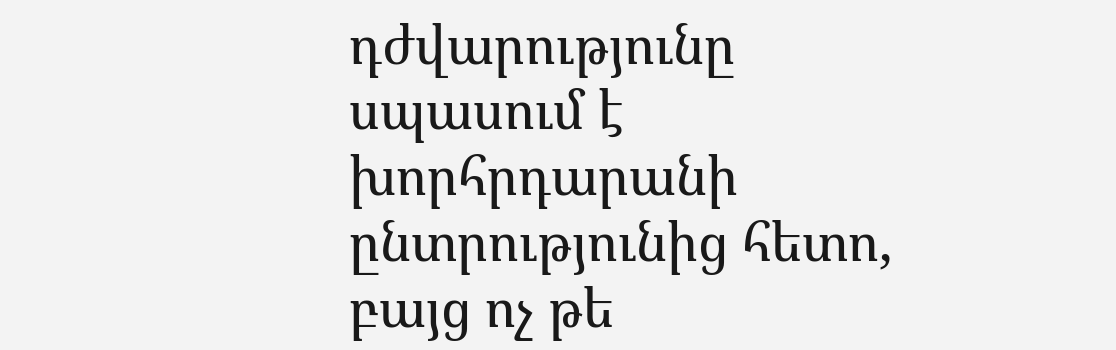դժվարությունը սպասում է խորհրդարանի ընտրությունից հետո, բայց ոչ թե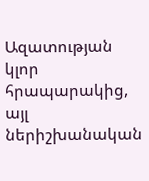Ազատության կլոր հրապարակից, այլ ներիշխանական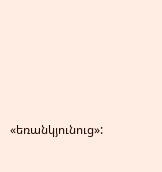«եռանկյունուց»: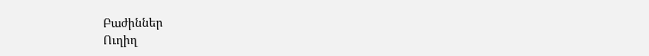Բաժիններ
Ուղիղ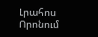Լրահոս
Որոնում